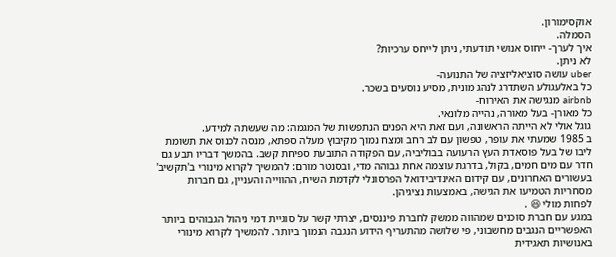אוקסימורון.
הסמלה.
איך לערך- ייחוס אנושי תודעתי, ניתן לייחס ערכיות?
לא ניתן.
uber עושה סוציאליזציה של התנועה-
כל באלעגולע השתדרג לנהג מונית, מסיע נוסעים בשכר.
airbnb מנגישה את האירוח-
כל מאורן- בעל מאורה, נהייה מלונאי.
גוגל אולי לא הייתה הראשונה, ועם זאת היא הפנים הנתפשות של המגמה: מה שעשתה למידע.
ב 1985 שמעתי את עופר, טפשון עם לב רחב ומצח נמוך מקיבוץ מעלה ספתא, מנסה לכנוס את תשומת ליבו של בעל פוסאדת העץ הרעועה בבוליביה, עם הפקודה התובעת ספיחת קשב. בהמשך דבריו תבע גם חדר עם מים חמים, בקול, בדרגת עוצמה אחת גבוהה מדי, ובסנטר מורם: להמשיך לקרוא מינורי ב'תקשיב'
בעשורים האחרונים, עם קידום האינדיבידואל הפרסונלי לקדמת השיח, ההווייה והעניין, גם חברות מסחריות הטמיעו את הגישה, באמצעות נציגיהן.
לפחות מולי 😆 .
במגע עם חברת סוכנים שמהווה ממשק לחברת פיננסים, יצרתי קשר על סוגיית דמי ניהול הגבוהים ביותר האפשריים הנגבים מחשבוני, פי שלושה מהתעריף הידוע הנגבה הנמוך ביותר. להמשיך לקרוא מינורי באנושיות תאגידית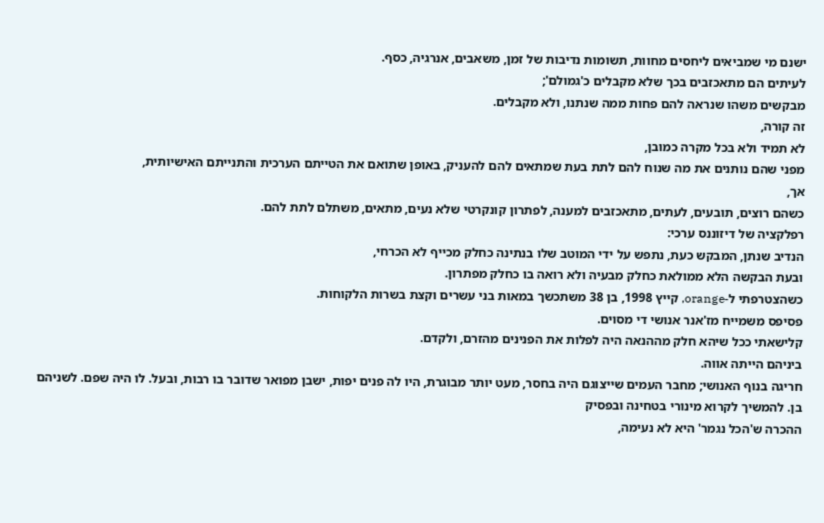ישנם מי שמביאים ליחסים מחוות, תשומות נדיבות של זמן, משאבים, אנרגיה, כסף.
לעיתים הם מתאכזבים בכך שלא מקבלים כ'גמולם';
מבקשים משהו שנראה להם פחות ממה שנתנו, ולא מקבלים.
זה קורה,
לא תמיד ולא בכל מקרה כמובן,
מפני שהם נותנים את מה שנוח להם לתת בעת שמתאים להם להעניק, באופן שתואם את הטייתם הערכית והתנייתם האישיותית,
אך,
כשהם רוצים, תובעים, לעתים, מתאכזבים למענה, לפתרון קונקרטי שלא נעים, מתאים, משתלם לתת להם.
רפלקציה של דיזוננס ערכי:
הנדיב שנתן, המבקש כעת, נתפש על ידי המוטב שלו בנתינה כחלק מכייף לא הכרחי,
ובעת הבקשה הלא ממולאת כחלק מבעיה ולא רואה בו כחלק מפתרון.
כשהצטרפתי ל-orange, קייץ 1998, בן 38 משתכשך במאות בני עשרים וקצת בשרות הלקוחות.
פסיפס משמייח מז'אנר אנושי די מסוים.
קלישאתי ככל שיהא חלק מההנאה היה לפלות את הפנינים מהזרם, ולקדם.
ביניהם הייתה אווה.
חריגה בנוף האנושי; מחבר העמים שייצוגם היה בחסר, מעט יותר מבוגרת, היו לה פנים יפות, ישבן מפואר שדובר בו רבות, ובעל. לו היה שפם. לשניהם בן. להמשיך לקרוא מינורי בטחינה ובפסיק
ההכרה ש'הכל נגמר' היא לא נעימה,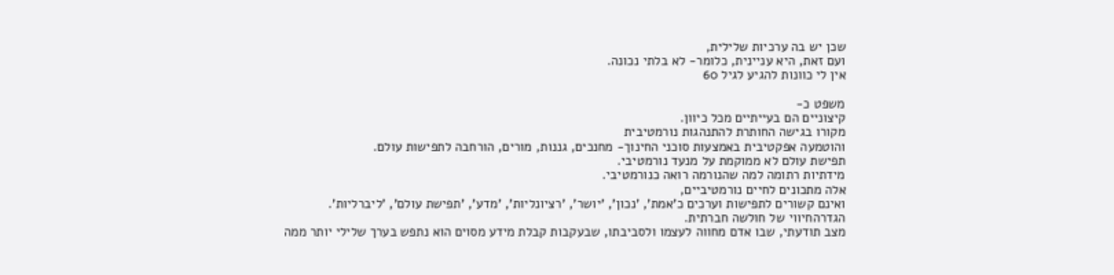שכן יש בה ערכיות שלילית,
ועם זאת, היא עניינית, כלומר- לא בלתי נכונה.
אין לי כוונות להגיע לגיל 60

משפט כ-
קיצוניים הם בעייתיים מכל כיוון.
מקורו בגישה החותרת להתנהגות נורמטיבית
והוטמעה אפקטיבית באמצעות סוכני החינוך- מחנכים, גננות, מורים, הורחבה לתפישות עולם.
תפישת עולם לא ממוקמת על מנעד נורמטיבי.
מידתיות רתומה למה שהנורמה רואה כנורמטיבי.
אלה מתכונים לחיים נורמטיביים,
ואינם קשורים לתפישות וערכים כ'אמת', 'נכון', 'יושר', 'רציונליות', 'מדע', 'תפישת עולם', 'ליברליות'.
הגדרהחיווי של חולשה חברתית.
מצב תודעתי, שבו אדם מחווה לעצמו ולסביבתו, שבעקבות קבלת מידע מסוים הוא נתפש בערך שלילי יותר ממה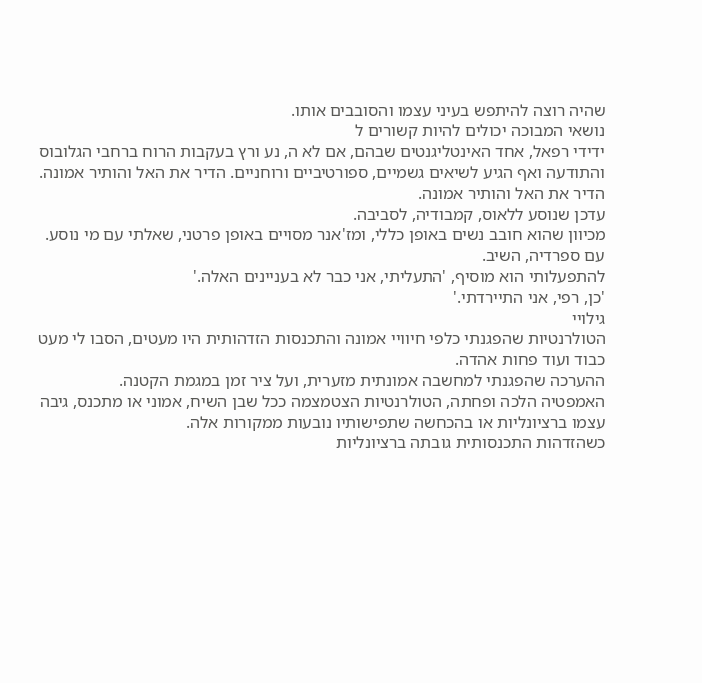שהיה רוצה להיתפש בעיני עצמו והסובבים אותו.
נושאי המבוכה יכולים להיות קשורים ל
ידידי רפאל, אחד האינטליגנטים שבהם, אם לא ה, נע ורץ בעקבות הרוח ברחבי הגלובוס והתודעה ואף הגיע לשיאים גשמיים, ספורטיביים ורוחניים. הדיר את האל והותיר אמונה. הדיר את האל והותיר אמונה.
עדכן שנוסע ללאוס, קמבודיה, לסביבה.
מכיוון שהוא חובב נשים באופן כללי, ומז'אנר מסויים באופן פרטני, שאלתי עם מי נוסע.
עם ספרדיה, השיב.
להתפעלותי הוא מוסיף, 'התעליתי, אני כבר לא בעניינים האלה.'
'כן, רפי, אני התיירדתי.'
גילויי
הטולרנטיות שהפגנתי כלפי חיוויי אמונה והתכנסות הזדהותית היו מעטים, הסבו לי מעט כבוד ועוד פחות אהדה.
ההערכה שהפגנתי למחשבה אמונתית מזערית, ועל ציר זמן במגמת הקטנה.
האמפטיה הלכה ופחתה, הטולרנטיות הצטמצמה ככל שבן השיח, אמוני או מתכנס, גיבה עצמו ברציונליות או בהכחשה שתפישותיו נובעות ממקורות אלה.
כשהזדהות התכנסותית גובתה ברציונליות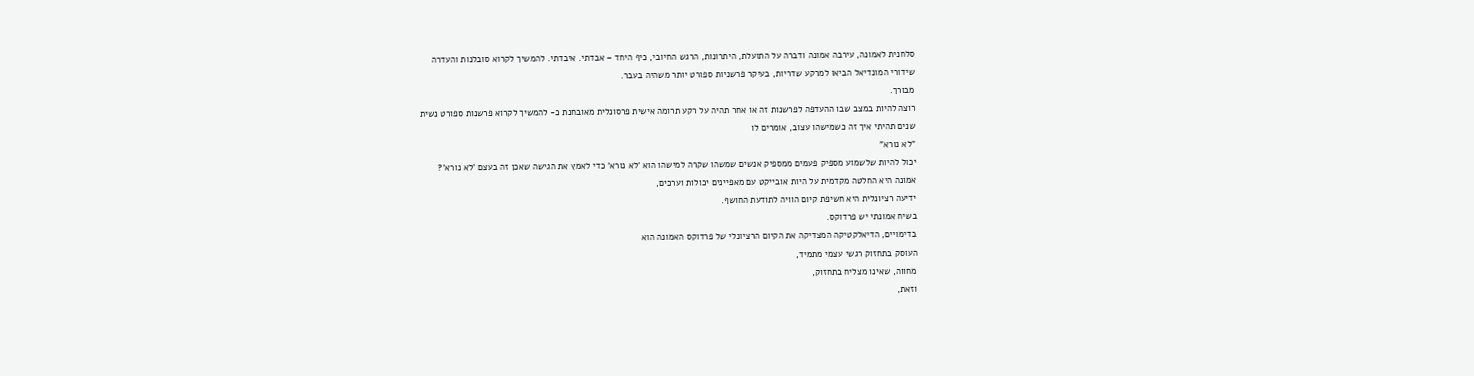סלחנית לאמונה, עירבה אמונה ודברה על התועלת, היתרונות, הרגש החיובי, כיף היחד – אבדתי. איבדתי. להמשיך לקרוא סובלנות והעדרה
שידורי המונדיאל הביאו למרקע שדריות, בעיקר פרשניות ספורט יותר משהיה בעבר.
מבורך.
רוצה להיות במצב שבו ההעדפה לפרשנות זה או אחר תהיה על רקע תרומה אישית פרסונלית מאובחנת כ- להמשיך לקרוא פרשנות ספורט נשית
שנים תהיתי איך זה כשמישהו עצוב, אומרים לו
"לא נורא"
יכול להיות שלשמוע מספיק פעמים ממספיק אנשים שמשהו שקרה למישהו הוא 'לא נורא' כדי לאמץ את הגישה שאכן זה בעצם 'לא נורא'?
אמונה היא החלטה מקדמית על היות אובייקט עם מאפיינים יכולות וערכים,
ידיעה רציונלית היא חשיפת קיום הוויה לתודעת החושף.
בשיח אמונתי יש פרדוקס.
בדימויים, הדיאלקטיקה המצדיקה את הקיום הרציונלי של פרדוקס האמונה הוא
העוסק בתחזוק רגשי עצמי מתמיד,
מחווה, שאינו מצליח בתחזוק,
וזאת,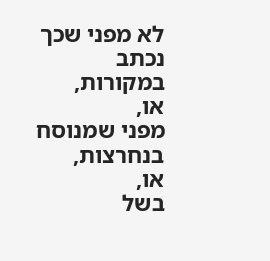לא מפני שכך נכתב במקורות,
או,
מפני שמנוסח בנחרצות,
או,
בשל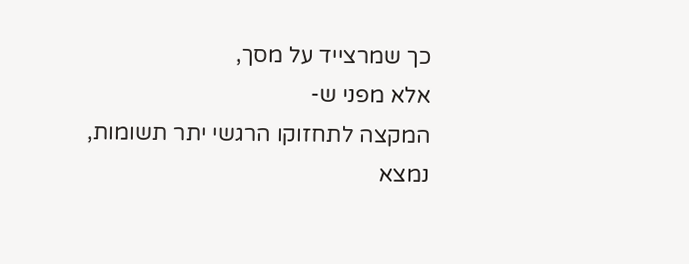כך שמרצייד על מסך,
אלא מפני ש-
המקצה לתחזוקו הרגשי יתר תשומות,
נמצא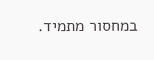במחסור מתמיד.